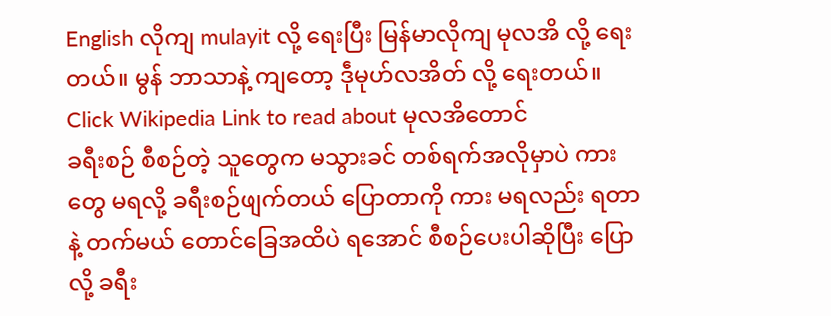English လိုကျ mulayit လို့ ရေးပြီး မြန်မာလိုကျ မုလအိ လို့ ရေးတယ်။ မွန် ဘာသာနဲ့ ကျတော့ ဒဵုမုဟ်လအိတ် လို့ ရေးတယ်။
Click Wikipedia Link to read about မုလအိတောင်
ခရီးစဉ် စီစဉ်တဲ့ သူတွေက မသွားခင် တစ်ရက်အလိုမှာပဲ ကားတွေ မရလို့ ခရီးစဉ်ဖျက်တယ် ပြောတာကို ကား မရလည်း ရတာနဲ့ တက်မယ် တောင်ခြေအထိပဲ ရအောင် စီစဉ်ပေးပါဆိုပြီး ပြောလို့ ခရီး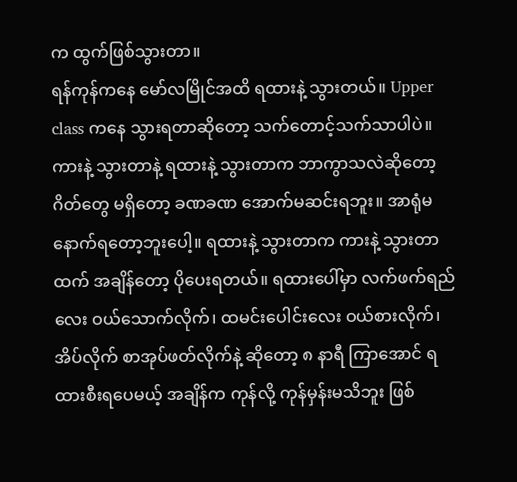က ထွက်ဖြစ်သွားတာ။
ရန်ကုန်ကနေ မော်လမြိုင်အထိ ရထားနဲ့ သွားတယ်။ Upper class ကနေ သွားရတာဆိုတော့ သက်တောင့်သက်သာပါပဲ။ ကားနဲ့ သွားတာနဲ့ ရထားနဲ့ သွားတာက ဘာကွာသလဲဆိုတော့ ဂိတ်တွေ မရှိတော့ ခဏခဏ အောက်မဆင်းရဘူး။ အာရုံမနောက်ရတော့ဘူးပေါ့။ ရထားနဲ့ သွားတာက ကားနဲ့ သွားတာထက် အချိန်တော့ ပိုပေးရတယ်။ ရထားပေါ်မှာ လက်ဖက်ရည်လေး ဝယ်သောက်လိုက်၊ ထမင်းပေါင်းလေး ဝယ်စားလိုက်၊ အိပ်လိုက် စာအုပ်ဖတ်လိုက်နဲ့ ဆိုတော့ ၈ နာရီ ကြာအောင် ရထားစီးရပေမယ့် အချိန်က ကုန်လို့ ကုန်မှန်းမသိဘူး ဖြစ်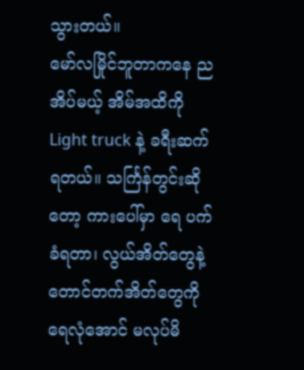သွားတယ်။
မော်လမြိုင်ဘူတာကနေ ညအိပ်မယ့် အိမ်အထိကို Light truck နဲ့ ခရီးဆက်ရတယ်။ သင်္ကြန်တွင်းဆိုတော့ ကားပေါ်မှာ ရေ ပက်ခံရတာ၊ လွယ်အိတ်တွေနဲ့ တောင်တက်အိတ်တွေကို ရေလုံအောင် မလုပ်မိ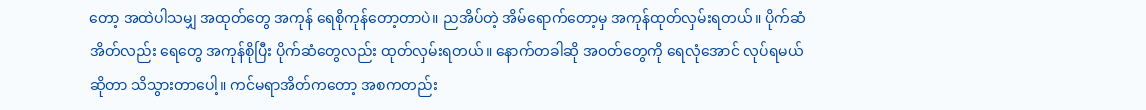တော့ အထဲပါသမျှ အထုတ်တွေ အကုန် ရေစိုကုန်တော့တာပဲ။ ညအိပ်တဲ့ အိမ်ရောက်တော့မှ အကုန်ထုတ်လှမ်းရတယ်။ ပိုက်ဆံအိတ်လည်း ရေတွေ အကုန်စိုပြီး ပိုက်ဆံတွေလည်း ထုတ်လှမ်းရတယ်။ နောက်တခါဆို အဝတ်တွေကို ရေလုံအောင် လုပ်ရမယ် ဆိုတာ သိသွားတာပေါ့။ ကင်မရာအိတ်ကတော့ အစကတည်း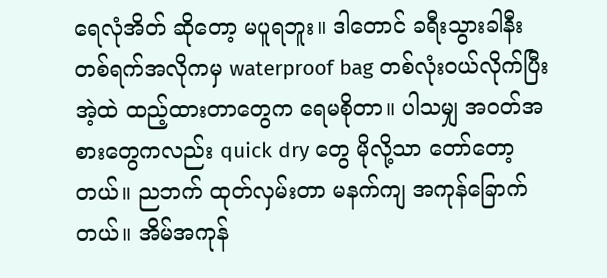ရေလုံအိတ် ဆိုတော့ မပူရဘူး။ ဒါတောင် ခရီးသွားခါနီး တစ်ရက်အလိုကမှ waterproof bag တစ်လုံးဝယ်လိုက်ပြီး အဲ့ထဲ ထည့်ထားတာတွေက ရေမစိုတာ။ ပါသမျှ အဝတ်အစားတွေကလည်း quick dry တွေ မိုလို့သာ တော်တော့တယ်။ ညဘက် ထုတ်လှမ်းတာ မနက်ကျ အကုန်ခြောက်တယ်။ အိမ်အကုန်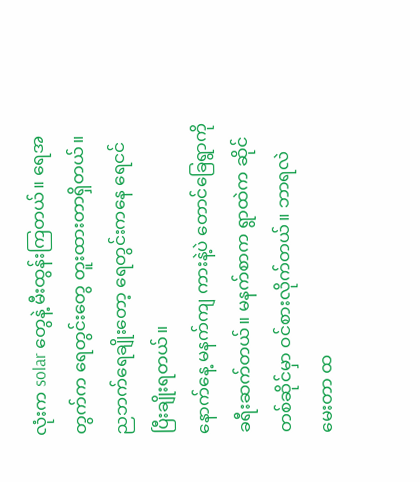လုံးက solar တွေနဲ့ မီးထွန်းကြတယ်။ ရေအတွက်က ရေတွင်းတွေ တူးထားတာရှိတယ်။ ညဘက်ရေချိုးတော့ ရေတွင်းကနေ ရေငင်ပြီးချိုးရတယ်။
နောက်နေ့ မနက်ကျ ကားနဲ့ပဲ တောင်ခြေရွာကို ခရီးဆက်တယ်။ မနက်စာက ရွာထဲက ဆိုင်တစ်ဆိုင်မှာ ဝင်စားလိုက်တယ်။ ဘာရလဲ မေးတာ ထ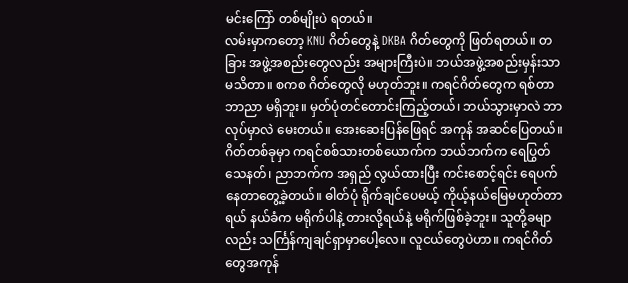မင်းကြော် တစ်မျိုးပဲ ရတယ်။
လမ်းမှာကတော့ KNU ဂိတ်တွေနဲ့ DKBA ဂိတ်တွေကို ဖြတ်ရတယ်။ တခြား အဖွဲ့အစည်းတွေလည်း အများကြီးပဲ။ ဘယ်အဖွဲ့အစည်းမှန်းသာ မသိတာ။ စကစ ဂိတ်တွေလို မဟုတ်ဘူး။ ကရင်ဂိတ်တွေက ရစ်တာ ဘာညာ မရှိဘူး။ မှတ်ပုံတင်တောင်းကြည့်တယ်၊ ဘယ်သွားမှာလဲ ဘာလုပ်မှာလဲ မေးတယ်။ အေးဆေးပြန်ဖြေရင် အကုန် အဆင်ပြေတယ်။ ဂိတ်တစ်ခုမှာ ကရင်စစ်သားတစ်ယောက်က ဘယ်ဘက်က ရေပြွတ်သေနတ်၊ ညာဘက်က အရှည် လွယ်ထားပြီး ကင်းစောင့်ရင်း ရေပက်နေတာတွေ့ခဲ့တယ်။ ဓါတ်ပုံ ရိုက်ချင်ပေမယ့် ကိုယ့်နယ်မြေမဟုတ်တာရယ် နယ်ခံက မရိုက်ပါနဲ့ တားလို့ရယ်နဲ့ မရိုက်ဖြစ်ခဲ့ဘူး။ သူတို့ခမျာလည်း သင်္ကြန်ကျချင်ရှာမှာပေါ့လေ။ လူငယ်တွေပဲဟာ။ ကရင်ဂိတ်တွေအကုန်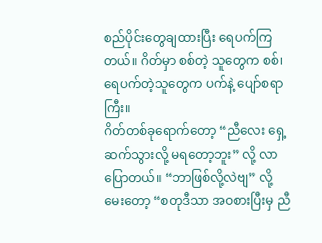စည်ပိုင်းတွေချထားပြီး ရေပက်ကြတယ်။ ဂိတ်မှာ စစ်တဲ့ သူတွေက စစ်၊ ရေပက်တဲ့သူတွေက ပက်နဲ့ ပျော်စရာကြီး။
ဂိတ်တစ်ခုရောက်တော့ “ညီလေး ရှေ့ဆက်သွားလို့ မရတော့ဘူး” လို့ လာပြောတယ်။ “ဘာဖြစ်လို့လဲဗျ” လို့ မေးတော့ “စတုဒီသာ အဝစားပြီးမှ ညီ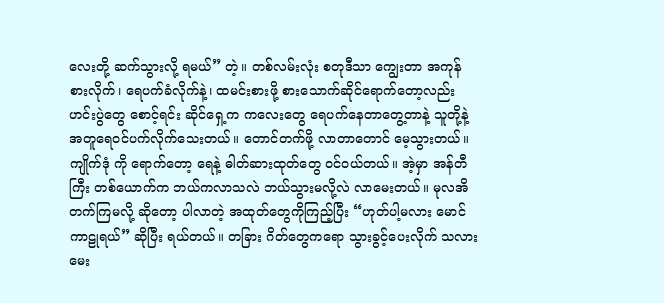လေးတို့ ဆက်သွားလို့ ရမယ်” တဲ့။ တစ်လမ်းလုံး စတုဒီသာ ကျွေးတာ အကုန် စားလိုက်၊ ရေပက်ခံလိုက်နဲ့၊ ထမင်းစားဖို့ စားသောက်ဆိုင်ရောက်တော့လည်း ဟင်းပွဲတွေ စောင့်ရင်း ဆိုင်ရှေ့က ကလေးတွေ ရေပက်နေတာတွေ့တာနဲ့ သူတို့နဲ့ အတူရေဝင်ပက်လိုက်သေးတယ်။ တောင်တက်ဖို့ လာတာတောင် မေ့သွားတယ်။
ကျိုက်ဒုံ ကို ရောက်တော့ ရေနဲ့ ဓါတ်ဆားထုတ်တွေ ဝင်ဝယ်တယ်။ အဲ့မှာ အန်တီကြီး တစ်ယောက်က ဘယ်ကလာသလဲ ဘယ်သွားမလို့လဲ လာမေးတယ်။ မုလအိ တက်ကြမလို့ ဆိုတော့ ပါလာတဲ့ အထုတ်တွေကိုကြည့်ပြီး “ဟုတ်ပါ့မလား မောင်ကာဠုရယ်” ဆိုပြီး ရယ်တယ်။ တခြား ဂိတ်တွေကရော သွားခွင့်ပေးလိုက် သလား မေး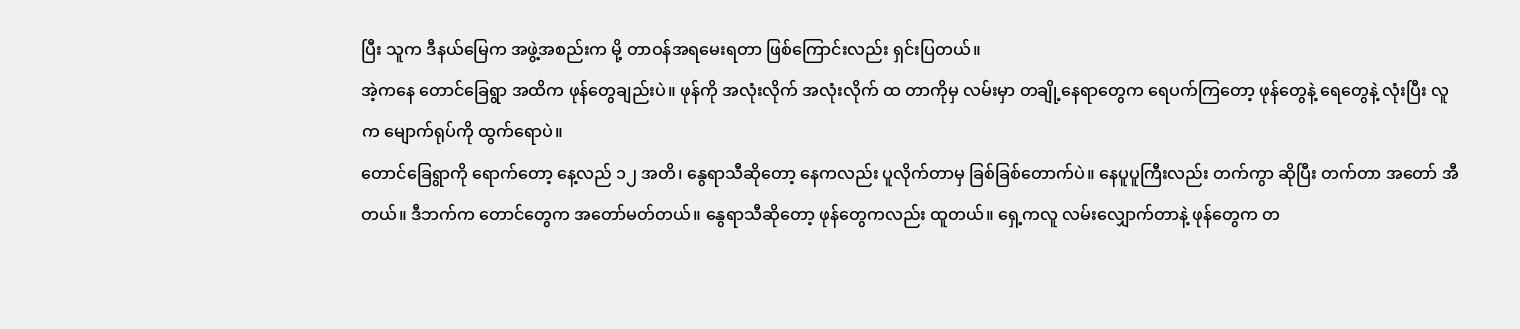ပြီး သူက ဒီနယ်မြေက အဖွဲ့အစည်းက မို့ တာဝန်အရမေးရတာ ဖြစ်ကြောင်းလည်း ရှင်းပြတယ်။
အဲ့ကနေ တောင်ခြေရွာ အထိက ဖုန်တွေချည်းပဲ။ ဖုန်ကို အလုံးလိုက် အလုံးလိုက် ထ တာကိုမှ လမ်းမှာ တချို့နေရာတွေက ရေပက်ကြတော့ ဖုန်တွေနဲ့ ရေတွေနဲ့ လုံးပြီး လူက မျောက်ရုပ်ကို ထွက်ရောပဲ။
တောင်ခြေရွာကို ရောက်တော့ နေ့လည် ၁၂ အတိ၊ နွေရာသီဆိုတော့ နေကလည်း ပူလိုက်တာမှ ခြစ်ခြစ်တောက်ပဲ။ နေပူပူကြီးလည်း တက်ကွာ ဆိုပြီး တက်တာ အတော် အီတယ်။ ဒီဘက်က တောင်တွေက အတော်မတ်တယ်။ နွေရာသီဆိုတော့ ဖုန်တွေကလည်း ထူတယ်။ ရှေ့ကလူ လမ်းလျှောက်တာနဲ့ ဖုန်တွေက တ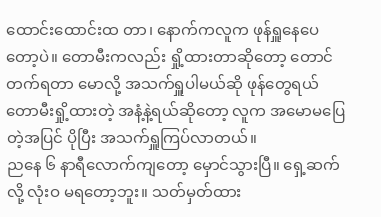ထောင်းထောင်းထ တာ၊ နောက်ကလူက ဖုန်ရှူနေပေတော့ပဲ။ တောမီးကလည်း ရှို့ထားတာဆိုတော့ တောင်တက်ရတာ မောလို့ အသက်ရှူပါမယ်ဆို ဖုန်တွေရယ် တောမီးရှို့ထားတဲ့ အနံ့နဲ့ရယ်ဆိုတော့ လူက အမောမပြေတဲ့အပြင် ပိုပြီး အသက်ရှူကြပ်လာတယ်။
ညနေ ၆ နာရီလောက်ကျတော့ မှောင်သွားပြီ။ ရှေ့ဆက်လို့ လုံးဝ မရတော့ဘူး။ သတ်မှတ်ထား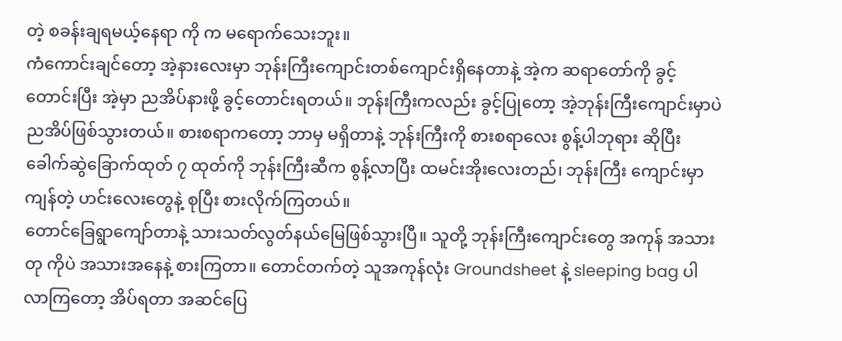တဲ့ စခန်းချရမယ့်နေရာ ကို က မရောက်သေးဘူး။
ကံကောင်းချင်တော့ အဲ့နားလေးမှာ ဘုန်းကြီးကျောင်းတစ်ကျောင်းရှိနေတာနဲ့ အဲ့က ဆရာတော်ကို ခွင့်တောင်းပြီး အဲ့မှာ ညအိပ်နားဖို့ ခွင့်တောင်းရတယ်။ ဘုန်းကြီးကလည်း ခွင့်ပြုတော့ အဲ့ဘုန်းကြီးကျောင်းမှာပဲ ညအိပ်ဖြစ်သွားတယ်။ စားစရာကတော့ ဘာမှ မရှိတာနဲ့ ဘုန်းကြီးကို စားစရာလေး စွန့်ပါဘုရား ဆိုပြီး ခေါက်ဆွဲခြောက်ထုတ် ၇ ထုတ်ကို ဘုန်းကြီးဆီက စွန့်လာပြီး ထမင်းအိုးလေးတည်၊ ဘုန်းကြီး ကျောင်းမှာ ကျန်တဲ့ ဟင်းလေးတွေနဲ့ စုပြီး စားလိုက်ကြတယ်။
တောင်ခြေရွာကျော်တာနဲ့ သားသတ်လွတ်နယ်မြေဖြစ်သွားပြီ။ သူတို့ ဘုန်းကြီးကျောင်းတွေ အကုန် အသားတု ကိုပဲ အသားအနေနဲ့ စားကြတာ။ တောင်တက်တဲ့ သူအကုန်လုံး Groundsheet နဲ့ sleeping bag ပါလာကြတော့ အိပ်ရတာ အဆင်ပြေ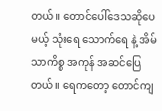တယ်။ တောင်ပေါ်ဒေသဆိုပေမယ့် သုံးရေ သောက်ရေ နဲ့ အိမ်သာကိစ္စ အကုန် အဆင်ပြေတယ်။ ရေကတော့ တောင်ကျ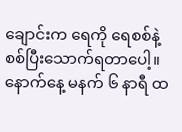ချောင်းက ရေကို ရေစစ်နဲ့ စစ်ပြီးသောက်ရတာပေါ့။
နောက်နေ့ မနက် ၆ နာရီ ထ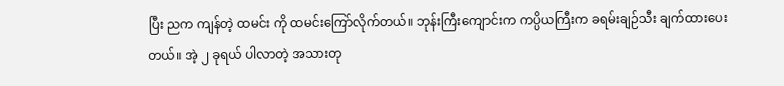ပြီး ညက ကျန်တဲ့ ထမင်း ကို ထမင်းကြော်လိုက်တယ်။ ဘုန်းကြီးကျောင်းက ကပ္ပိယကြီးက ခရမ်းချဉ်သီး ချက်ထားပေးတယ်။ အဲ့ ၂ ခုရယ် ပါလာတဲ့ အသားတု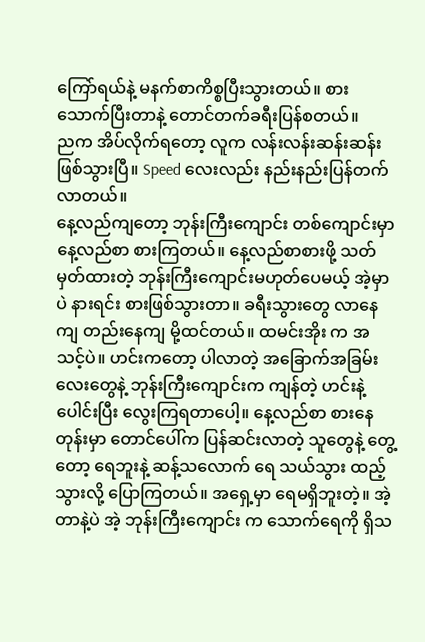ကြော်ရယ်နဲ့ မနက်စာကိစ္စပြီးသွားတယ်။ စားသောက်ပြီးတာနဲ့ တောင်တက်ခရီးပြန်စတယ်။
ညက အိပ်လိုက်ရတော့ လူက လန်းလန်းဆန်းဆန်း ဖြစ်သွားပြီ။ Speed လေးလည်း နည်းနည်းပြန်တက်လာတယ်။
နေ့လည်ကျတော့ ဘုန်းကြီးကျောင်း တစ်ကျောင်းမှာ နေ့လည်စာ စားကြတယ်။ နေ့လည်စာစားဖို့ သတ်မှတ်ထားတဲ့ ဘုန်းကြီးကျောင်းမဟုတ်ပေမယ့် အဲ့မှာပဲ နားရင်း စားဖြစ်သွားတာ။ ခရီးသွားတွေ လာနေကျ တည်းနေကျ မို့ထင်တယ်။ ထမင်းအိုး က အသင့်ပဲ။ ဟင်းကတော့ ပါလာတဲ့ အခြောက်အခြမ်းလေးတွေနဲ့ ဘုန်းကြီးကျောင်းက ကျန်တဲ့ ဟင်းနဲ့ ပေါင်းပြီး လွေးကြရတာပေါ့။ နေ့လည်စာ စားနေတုန်းမှာ တောင်ပေါ်က ပြန်ဆင်းလာတဲ့ သူတွေနဲ့ တွေ့တော့ ရေဘူးနဲ့ ဆန့်သလောက် ရေ သယ်သွား ထည့်သွားလို့ ပြောကြတယ်။ အရှေ့မှာ ရေမရှိဘူးတဲ့။ အဲ့တာနဲ့ပဲ အဲ့ ဘုန်းကြီးကျောင်း က သောက်ရေကို ရှိသ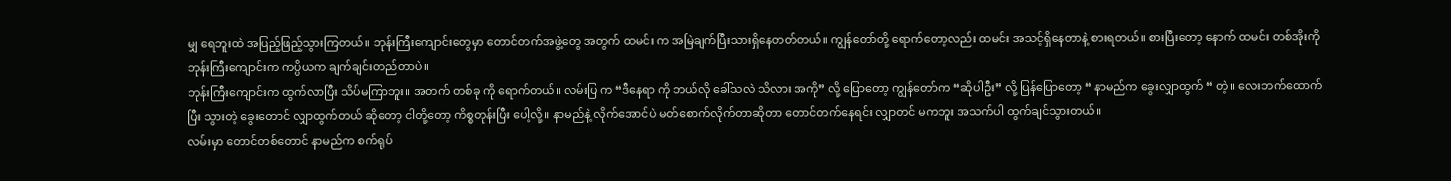မျှ ရေဘူးထဲ အပြည့်ဖြည့်သွားကြတယ်။ ဘုန်းကြီးကျောင်းတွေမှာ တောင်တက်အဖွဲ့တွေ အတွက် ထမင်း က အမြဲချက်ပြီးသားရှိနေတတ်တယ်။ ကျွန်တော်တို့ ရောက်တော့လည်း ထမင်း အသင့်ရှိနေတာနဲ့ စားရတယ်။ စားပြီးတော့ နောက် ထမင်း တစ်အိုးကို ဘုန်းကြီးကျောင်းက ကပ္ပိယက ချက်ချင်းတည်တာပဲ။
ဘုန်းကြီးကျောင်းက ထွက်လာပြီး သိပ်မကြာဘူး။ အတက် တစ်ခု ကို ရောက်တယ်။ လမ်းပြ က “ဒီနေရာ ကို ဘယ်လို ခေါ်သလဲ သိလား အကို” လို့ ပြောတော့ ကျွန်တော်က “ဆိုပါဦး” လို့ ပြန်ပြောတော့ “ နာမည်က ခွေးလျှာထွက် “ တဲ့။ လေးဘက်ထောက်ပြီး သွားတဲ့ ခွေးတောင် လျှာထွက်တယ် ဆိုတော့ ငါတို့တော့ ကိစ္စတုန်းပြီး ပေါ့လို့။ နာမည်နဲ့ လိုက်အောင်ပဲ မတ်စောက်လိုက်တာဆိုတာ တောင်တက်နေရင်း လျှာတင် မကဘူး အသက်ပါ ထွက်ချင်သွားတယ်။
လမ်းမှာ တောင်တစ်တောင် နာမည်က စက်ရုပ်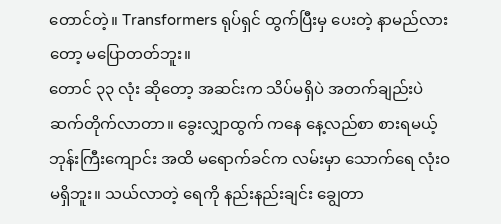တောင်တဲ့။ Transformers ရုပ်ရှင် ထွက်ပြီးမှ ပေးတဲ့ နာမည်လားတော့ မပြောတတ်ဘူး။
တောင် ၃၃ လုံး ဆိုတော့ အဆင်းက သိပ်မရှိပဲ အတက်ချည်းပဲ ဆက်တိုက်လာတာ။ ခွေးလျှာထွက် ကနေ နေ့လည်စာ စားရမယ့် ဘုန်းကြီးကျောင်း အထိ မရောက်ခင်က လမ်းမှာ သောက်ရေ လုံးဝ မရှိဘူး။ သယ်လာတဲ့ ရေကို နည်းနည်းချင်း ချွေတာ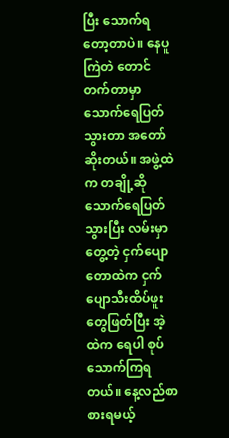ပြီး သောက်ရတော့တာပဲ။ နေပူကြဲတဲ တောင်တက်တာမှာ သောက်ရေပြတ်သွားတာ အတော်ဆိုးတယ်။ အဖွဲ့ထဲက တချို့ဆို သောက်ရေပြတ်သွားပြီး လမ်းမှာတွေ့တဲ့ ငှက်ပျောတောထဲက ငှက်ပျောသီးထိပ်ဖူးတွေဖြတ်ပြီး အဲ့ထဲက ရေပါ စုပ်သောက်ကြရတယ်။ နေ့လည်စာ စားရမယ့်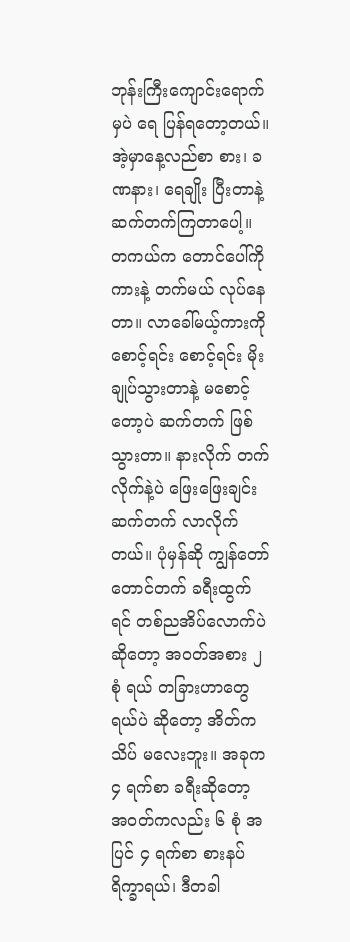ဘုန်းကြီးကျောင်းရောက်မှပဲ ရေ ပြန်ရတော့တယ်။ အဲ့မှာနေ့လည်စာ စား၊ ခဏနား၊ ရေချိုး ပြီးတာနဲ့ ဆက်တက်ကြတာပေါ့။
တကယ်က တောင်ပေါ်ကို ကားနဲ့ တက်မယ် လုပ်နေတာ။ လာခေါ်မယ့်ကားကို စောင့်ရင်း စောင့်ရင်း မိုးချုပ်သွားတာနဲ့ မစောင့်တော့ပဲ ဆက်တက် ဖြစ်သွားတာ။ နားလိုက် တက်လိုက်နဲ့ပဲ ဖြေးဖြေးချင်း ဆက်တက် လာလိုက်တယ်။ ပုံမှန်ဆို ကျွန်တော် တောင်တက် ခရီးထွက်ရင် တစ်ညအိပ်လောက်ပဲ ဆိုတော့ အဝတ်အစား ၂ စုံ ရယ် တခြားဟာတွေရယ်ပဲ ဆိုတော့ အိတ်က သိပ် မလေးဘူး။ အခုက ၄ ရက်စာ ခရီးဆိုတော့ အဝတ်ကလည်း ၆ စုံ အပြင် ၄ ရက်စာ စားနပ်ရိက္ခာရယ်၊ ဒီတခါ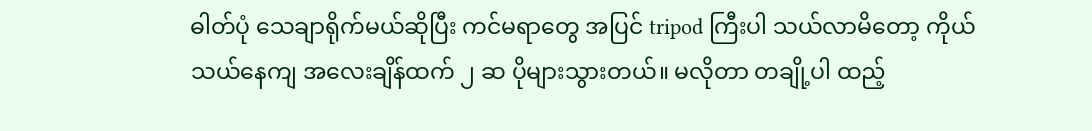ဓါတ်ပုံ သေချာရိုက်မယ်ဆိုပြီး ကင်မရာတွေ အပြင် tripod ကြီးပါ သယ်လာမိတော့ ကိုယ်သယ်နေကျ အလေးချိန်ထက် ၂ ဆ ပိုများသွားတယ်။ မလိုတာ တချို့ပါ ထည့်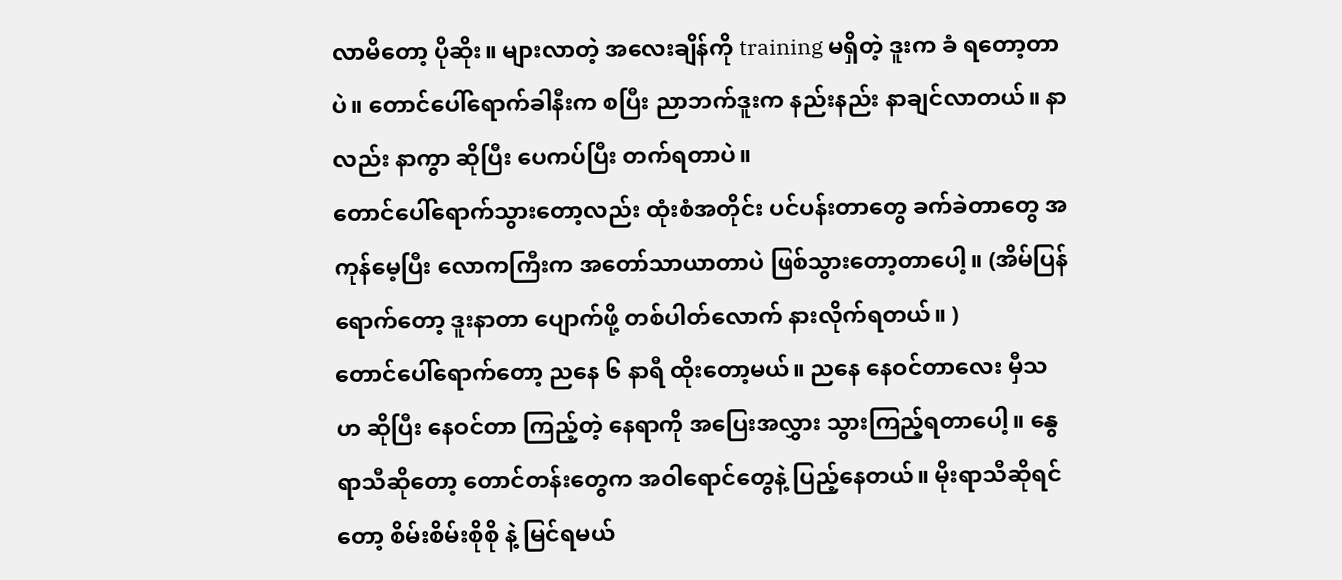လာမိတော့ ပိုဆိုး။ များလာတဲ့ အလေးချိန်ကို training မရှိတဲ့ ဒူးက ခံ ရတော့တာပဲ။ တောင်ပေါ်ရောက်ခါနီးက စပြီး ညာဘက်ဒူးက နည်းနည်း နာချင်လာတယ်။ နာလည်း နာကွာ ဆိုပြီး ပေကပ်ပြီး တက်ရတာပဲ။
တောင်ပေါ်ရောက်သွားတော့လည်း ထုံးစံအတိုင်း ပင်ပန်းတာတွေ ခက်ခဲတာတွေ အကုန်မေ့ပြီး လောကကြီးက အတော်သာယာတာပဲ ဖြစ်သွားတော့တာပေါ့။ (အိမ်ပြန်ရောက်တော့ ဒူးနာတာ ပျောက်ဖို့ တစ်ပါတ်လောက် နားလိုက်ရတယ်။ )
တောင်ပေါ်ရောက်တော့ ညနေ ၆ နာရီ ထိုးတော့မယ်။ ညနေ နေဝင်တာလေး မှီသဟ ဆိုပြီး နေဝင်တာ ကြည့်တဲ့ နေရာကို အပြေးအလွှား သွားကြည့်ရတာပေါ့။ နွေရာသီဆိုတော့ တောင်တန်းတွေက အဝါရောင်တွေနဲ့ ပြည့်နေတယ်။ မိုးရာသီဆိုရင်တော့ စိမ်းစိမ်းစိုစို နဲ့ မြင်ရမယ်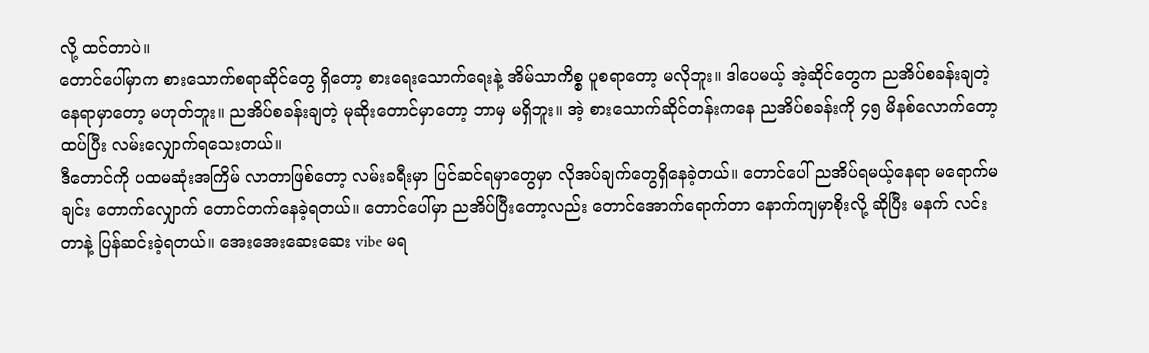လို့ ထင်တာပဲ။
တောင်ပေါ်မှာက စားသောက်စရာဆိုင်တွေ ရှိတော့ စားရေးသောက်ရေးနဲ့ အိမ်သာကိစ္စ ပူစရာတော့ မလိုဘူး။ ဒါပေမယ့် အဲ့ဆိုင်တွေက ညအိပ်စခန်းချတဲ့နေရာမှာတော့ မဟုတ်ဘူး။ ညအိပ်စခန်းချတဲ့ မုဆိုးတောင်မှာတော့ ဘာမှ မရှိဘူး။ အဲ့ စားသောက်ဆိုင်တန်းကနေ ညအိပ်စခန်းကို ၄၅ မိနစ်လောက်တော့ ထပ်ပြီး လမ်းလျှောက်ရသေးတယ်။
ဒီတောင်ကို ပထမဆုံးအကြိမ် လာတာဖြစ်တော့ လမ်းခရီးမှာ ပြင်ဆင်ရမှာတွေမှာ လိုအပ်ချက်တွေရှိနေခဲ့တယ်။ တောင်ပေါ် ညအိပ်ရမယ့်နေရာ မရောက်မချင်း တောက်လျှောက် တောင်တက်နေခဲ့ရတယ်။ တောင်ပေါ်မှာ ညအိပ်ပြီးတော့လည်း တောင်အောက်ရောက်တာ နောက်ကျမှာစိုးလို့ ဆိုပြီး မနက် လင်းတာနဲ့ ပြန်ဆင်းခဲ့ရတယ်။ အေးအေးဆေးဆေး vibe မရ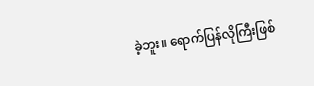ခဲ့ဘူး။ ရောက်ပြန်လိုကြီးဖြစ်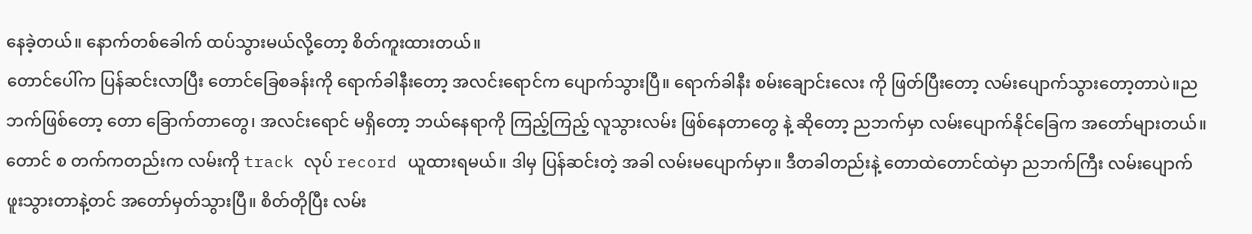နေခဲ့တယ်။ နောက်တစ်ခေါက် ထပ်သွားမယ်လို့တော့ စိတ်ကူးထားတယ်။
တောင်ပေါ်က ပြန်ဆင်းလာပြီး တောင်ခြေစခန်းကို ရောက်ခါနီးတော့ အလင်းရောင်က ပျောက်သွားပြီ။ ရောက်ခါနီး စမ်းချောင်းလေး ကို ဖြတ်ပြီးတော့ လမ်းပျောက်သွားတော့တာပဲ။ညဘက်ဖြစ်တော့ တော ခြောက်တာတွေ၊ အလင်းရောင် မရှိတော့ ဘယ်နေရာကို ကြည့်ကြည့် လူသွားလမ်း ဖြစ်နေတာတွေ နဲ့ ဆိုတော့ ညဘက်မှာ လမ်းပျောက်နိုင်ခြေက အတော်များတယ်။ တောင် စ တက်ကတည်းက လမ်းကို track လုပ် record ယူထားရမယ်။ ဒါမှ ပြန်ဆင်းတဲ့ အခါ လမ်းမပျောက်မှာ။ ဒီတခါတည်းနဲ့ တောထဲတောင်ထဲမှာ ညဘက်ကြီး လမ်းပျောက်ဖူးသွားတာနဲ့တင် အတော်မှတ်သွားပြီ။ စိတ်တိုပြီး လမ်း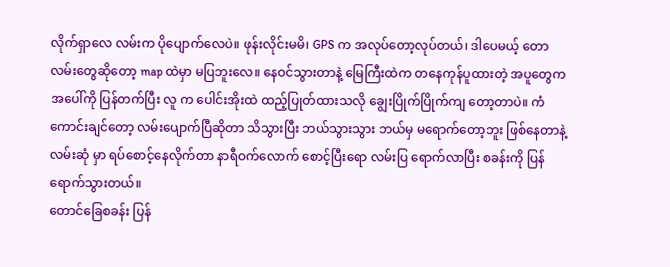လိုက်ရှာလေ လမ်းက ပိုပျောက်လေပဲ။ ဖုန်းလိုင်းမမိ၊ GPS က အလုပ်တော့လုပ်တယ်၊ ဒါပေမယ့် တောလမ်းတွေဆိုတော့ map ထဲမှာ မပြဘူးလေ။ နေဝင်သွားတာနဲ့ မြေကြီးထဲက တနေကုန်ပူထားတဲ့ အပူတွေက အပေါ်ကို ပြန်တက်ပြီး လူ က ပေါင်းအိုးထဲ ထည့်ပြုတ်ထားသလို ချွေးပြိုက်ပြိုက်ကျ တော့တာပဲ။ ကံကောင်းချင်တော့ လမ်းပျောက်ပြီဆိုတာ သိသွားပြီး ဘယ်သွားသွား ဘယ်မှ မရောက်တော့ဘူး ဖြစ်နေတာနဲ့ လမ်းဆုံ မှာ ရပ်စောင့်နေလိုက်တာ နာရီဝက်လောက် စောင့်ပြီးရော လမ်းပြ ရောက်လာပြီး စခန်းကို ပြန်ရောက်သွားတယ်။
တောင်ခြေစခန်း ပြန်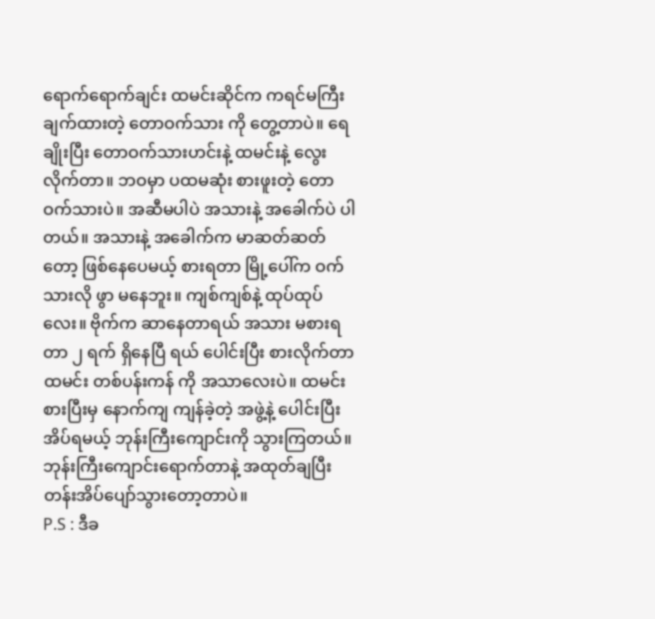ရောက်ရောက်ချင်း ထမင်းဆိုင်က ကရင်မကြီး ချက်ထားတဲ့ တောဝက်သား ကို တွေ့တာပဲ။ ရေချိုးပြီး တောဝက်သားဟင်းနဲ့ ထမင်းနဲ့ လွေးလိုက်တာ။ ဘဝမှာ ပထမဆုံး စားဖူးတဲ့ တောဝက်သားပဲ။ အဆီမပါပဲ အသားနဲ့ အခေါက်ပဲ ပါတယ်။ အသားနဲ့ အခေါက်က မာဆတ်ဆတ်တော့ ဖြစ်နေပေမယ့် စားရတာ မြို့ပေါ်က ဝက်သားလို ဖွာ မနေဘူး။ ကျစ်ကျစ်နဲ့ ထုပ်ထုပ်လေး။ ဗိုက်က ဆာနေတာရယ် အသား မစားရတာ ၂ ရက် ရှိနေပြီ ရယ် ပေါင်းပြီး စားလိုက်တာ ထမင်း တစ်ပန်းကန် ကို အသာလေးပဲ။ ထမင်းစားပြီးမှ နောက်ကျ ကျန်ခဲ့တဲ့ အဖွဲ့နဲ့ ပေါင်းပြီး အိပ်ရမယ့် ဘုန်းကြီးကျောင်းကို သွားကြတယ်။ ဘုန်းကြီးကျောင်းရောက်တာနဲ့ အထုတ်ချပြီး တန်းအိပ်ပျော်သွားတော့တာပဲ။
P.S : ဒီခ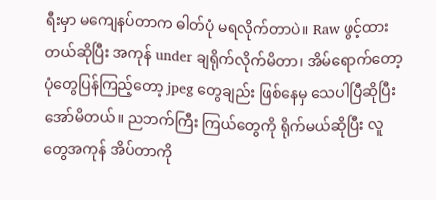ရီးမှာ မကျေနပ်တာက ဓါတ်ပုံ မရလိုက်တာပဲ။ Raw ဖွင့်ထားတယ်ဆိုပြီး အကုန် under ချရိုက်လိုက်မိတာ၊ အိမ်ရောက်တော့ ပုံတွေပြန်ကြည့်တော့ jpeg တွေချည်း ဖြစ်နေမှ သေပါပြီဆိုပြီး အော်မိတယ်။ ညဘက်ကြီး ကြယ်တွေကို ရိုက်မယ်ဆိုပြီး လူတွေအကုန် အိပ်တာကို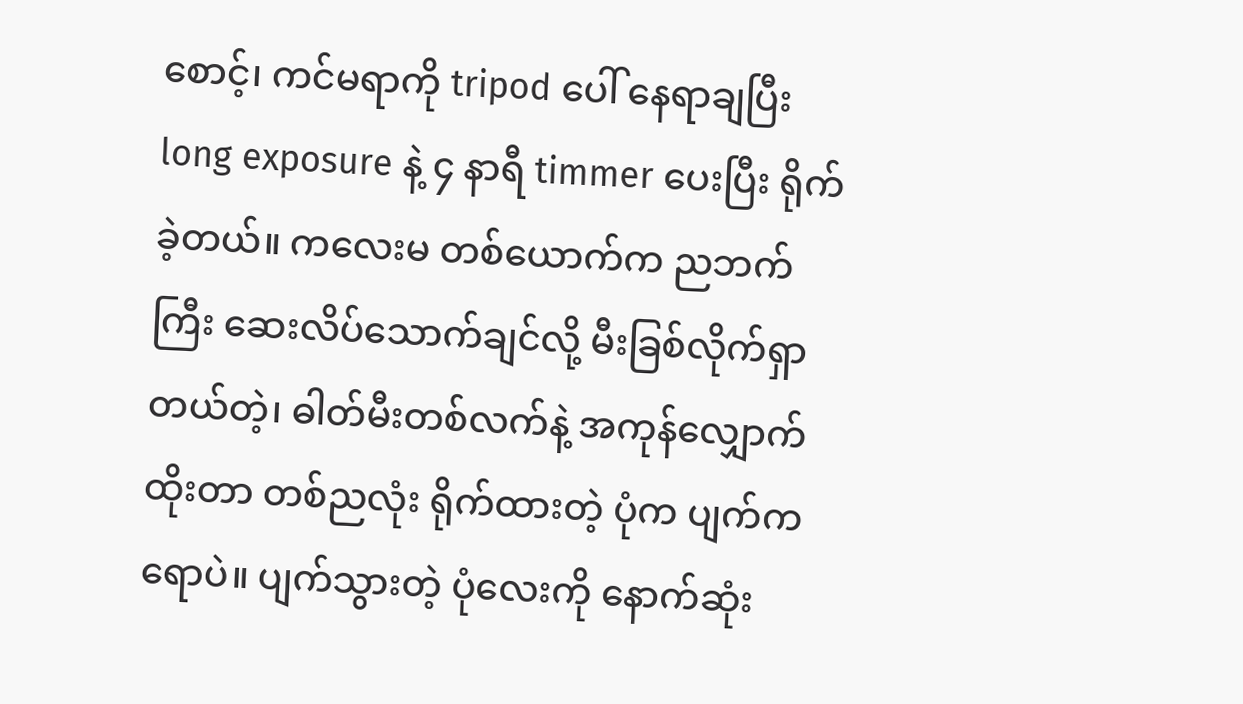စောင့်၊ ကင်မရာကို tripod ပေါ် နေရာချပြီး long exposure နဲ့ ၄ နာရီ timmer ပေးပြီး ရိုက်ခဲ့တယ်။ ကလေးမ တစ်ယောက်က ညဘက်ကြီး ဆေးလိပ်သောက်ချင်လို့ မီးခြစ်လိုက်ရှာတယ်တဲ့၊ ဓါတ်မီးတစ်လက်နဲ့ အကုန်လျှောက်ထိုးတာ တစ်ညလုံး ရိုက်ထားတဲ့ ပုံက ပျက်ကရောပဲ။ ပျက်သွားတဲ့ ပုံလေးကို နောက်ဆုံး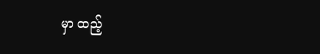မှာ ထည့်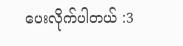ပေးလိုက်ပါတယ် :3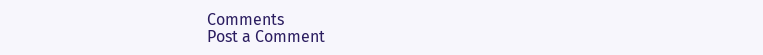Comments
Post a Comment